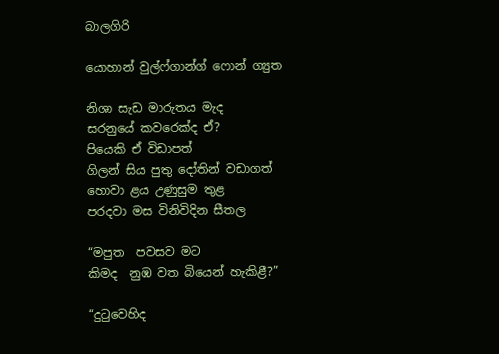බාලගිරි

යොහාන් වුල්ෆ්ගාන්ග් ෆොන් ග්‍යුත

නිශා සැඩ මාරුතය මැද
සරනුයේ කවරෙක්ද ඒ?
පියෙකි ඒ විඩාපත්
ගිලන් සිය පුතු දෝතින් වඩාගත්
හොවා ළය උණුසුම තුළ
පරදවා මස විනිවිදින සීතල

“මපුත  පවසව මට
කිමද  නුඹ වත බියෙන් හැකිළී?”

“දුටුවෙහිද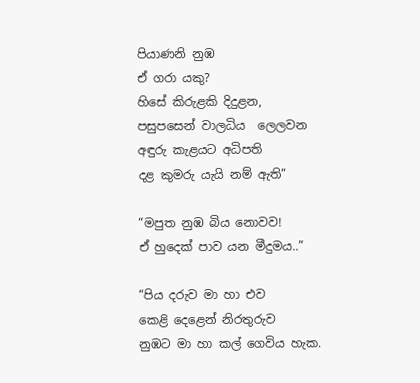පියාණනි නුඹ
ඒ ගරා යකු?
හිසේ කිරුළකි දිදුළන,
පසුපසෙන් වාලධිය  ලෙලවන
අඳුරු කැළයට අධිපති
දළ කුමරු යැයි නම් ඇති”

“මපුත නුඹ බිය නොවව!
ඒ හුදෙක් පාව යන මීදුමය..”

“පිය දරුව මා හා එව
කෙළි දෙළෙන් නිරතුරුව
නුඹට මා හා කල් ගෙවිය හැක.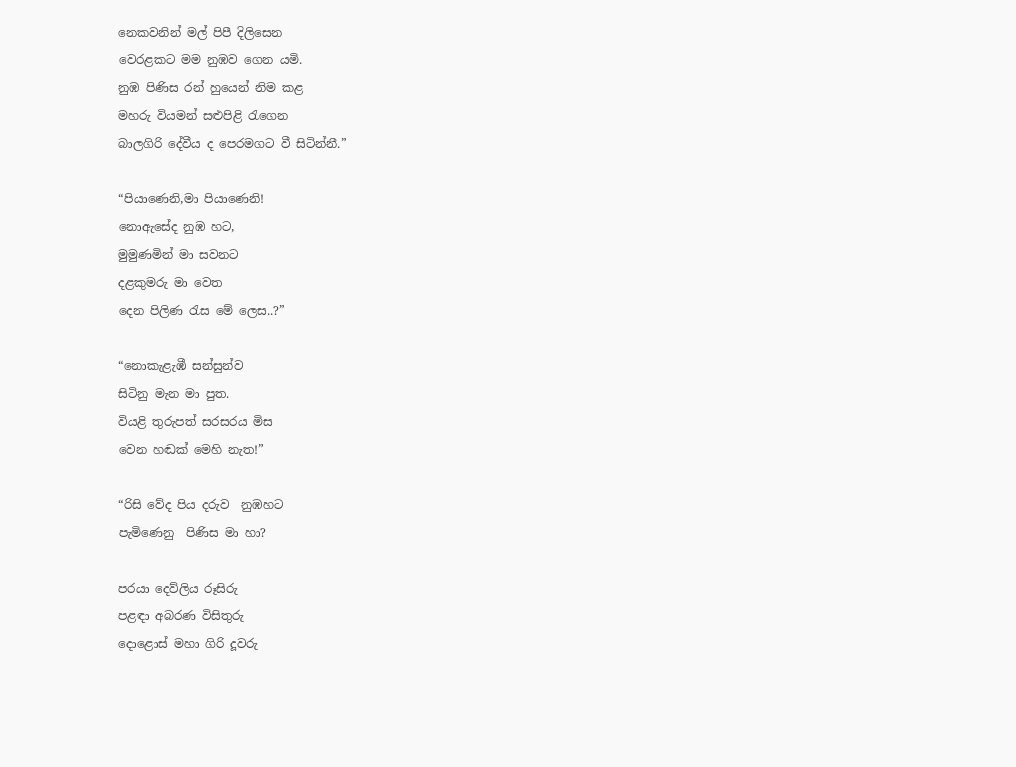නෙකවනින් මල් පිපී දිලිසෙන
වෙරළකට මම නුඹව ගෙන යමි.
නුඹ පිණිස රන් හුයෙන් නිම කළ
මහරු වියමන් සළුපිළි රැගෙන
බාලගිරි දේවීය ද පෙරමගට වී සිටින්නී.”

“පියා‍ණෙනි,මා පියාණෙනි!
නොඇසේද නුඹ හට,
මුමුණමින් මා සවනට
දළකුමරු මා වෙත
දෙන පිලිණ රැස මේ ලෙස..?”

“නොකැළැඹී සන්සුන්ව
සිටිනු මැන මා පුත.
වියළි තුරුපත් සරසරය මිස
වෙන හඬක් මෙහි නැත!”

“රිසි වේද පිය දරුව  නුඹහට
පැමිණෙනු  පිණිස මා හා?

පරයා දෙව්ලිය රූසිරු
පළඳා අබරණ විසිතුරු
දොළොස් මහා ගිරි දූවරු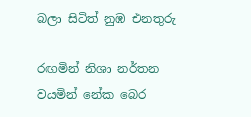බලා සිටිත් නුඹ එනතුරු

රඟමින් නිශා නර්තන
වයමින් නේක බෙර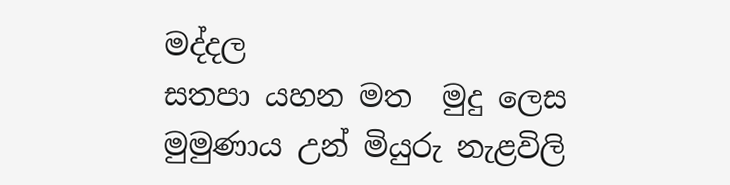මද්දල
සතපා යහන මත  මුදු ලෙස
මුමුණාය උන් මියුරු නැළවිලි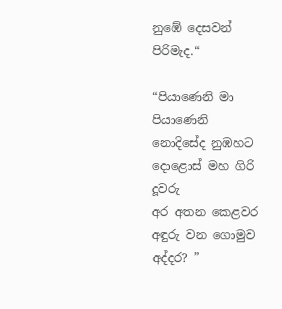නුඹේ දෙසවන් පිරිමැද.“

“පියාණෙනි මා පියාණෙනි
නොදිසේද නුඹහට
දොළොස් මහ ගිරි දූවරු
අර අතන කෙළවර
අඳුරු වන ගොමුව අද්දර? ”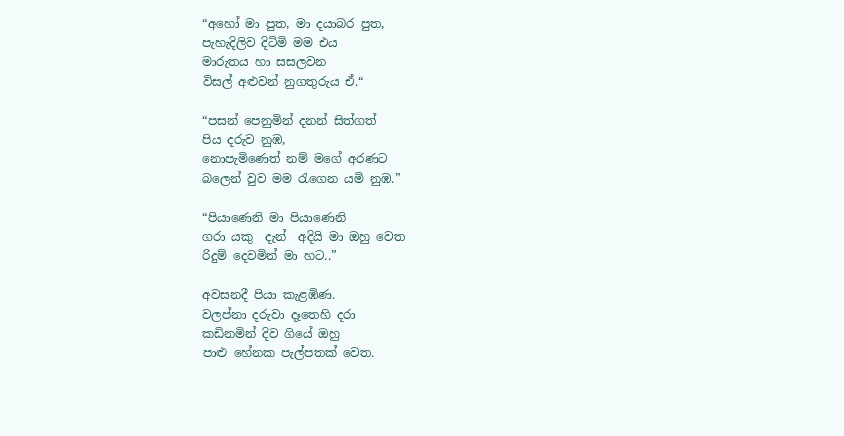“අහෝ මා පුත, මා දයාබර පුත,
පැහැදිලිව දිටිමි මම එය
මාරුතය හා සසලවන
විසල් අළුවන් නුගතුරුය ඒ.“

“පසන් පෙනුමින් දනන් සිත්ගත්
පිය දරුව නුඹ,
නොපැමිණෙත් නම් මගේ අරණට
බලෙන් වුව මම රැගෙන යමි නුඹ.”

“පියා‍ණෙනි මා පියා‍ණෙනි
ගරා යකු  දැන්  අදියි මා ඔහු වෙත
රිදුම් දෙවමින් මා හට..”

අවසනදී පියා කැළඹිණ.
වලප්නා දරුවා දෑතෙහි දරා
කඩිනමින් දිව ගියේ ඔහු
පාළු හේනක පැල්පතක් වෙත.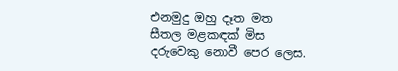එනමුදු ඔහු දෑත මත
සීතල මළකඳක් මිස
දරුවෙකු නොවී පෙර ලෙස.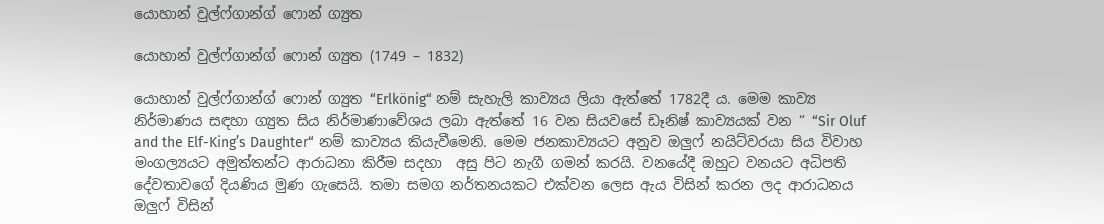යොහාන් වුල්ෆ්ගාන්ග් ෆොන් ග්‍යුත

යොහාන් වුල්ෆ්ගාන්ග් ෆොන් ග්‍යුත (1749 – 1832)

යොහාන් වුල්ෆ්ගාන්ග් ෆොන් ග්‍යුත “Erlkönig“ නම් සැහැලි කාව්‍යය ලියා ඇත්තේ 1782දී ය. මෙම කාව්‍ය නිර්මාණය සඳහා ග්‍යුත සිය නිර්මාණාවේශය ලබා ඇත්තේ 16 වන සියවසේ ඩෑනිෂ් කාව්‍යයක් වන “ “Sir Oluf and the Elf-King’s Daughter“ නම් කාව්‍යය කියැවීමෙනි. මෙම ජනකාව්‍යයට අනුව ඔලුෆ් නයිට්වරයා සිය විවාහ මංගල්‍යයට අමුත්තන්ට ආරාධනා කිරීම සදහා  අසු පිට නැගී ගමන් කරයි. වනයේදී ඔහුට වනයට අධිපති දේවතාවගේ දියණිය මුණ ගැසෙයි. තමා සමග නර්තනයකට එක්වන ලෙස ඇය විසින් කරන ලද ආරාධනය ඔලුෆ් විසින්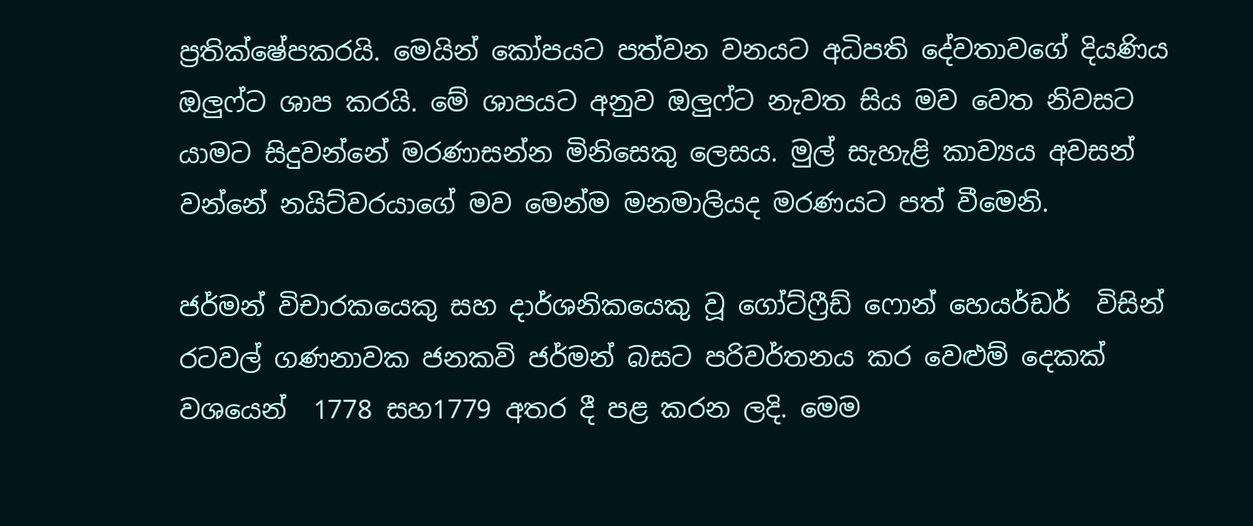ප්‍රතික්ෂේපකරයි. මෙයින් කෝපයට පත්වන වනයට අධිපති දේවතාවගේ දියණිය ඔලුෆ්ට ශාප කරයි. මේ ශාපයට අනුව ඔලුෆ්ට නැවත සිය මව වෙත නිවසට යාමට සිදුවන්නේ මරණාසන්න මිනිසෙකු ලෙසය. මුල් සැහැළි කාව්‍යය අවසන් වන්නේ නයිට්වරයාගේ මව මෙන්ම මනමාලියද මරණයට පත් වීමෙනි.

ජර්මන් විචාරකයෙකු සහ දාර්ශනිකයෙකු වූ ගෝට්ෆ්‍රීඩ් ෆොන් හෙයර්ඩර්  විසින් රටවල් ගණනාවක ජනකවි ජර්මන් බසට පරිවර්තනය කර වෙළුම් දෙකක් වශයෙන්  1778 සහ1779 අතර දී පළ කරන ලදි. මෙම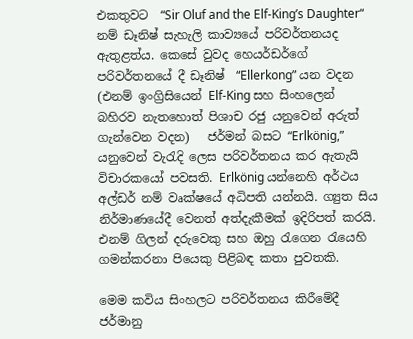එකතුවට  “Sir Oluf and the Elf-King’s Daughter“ නම් ඩෑනිෂ් සැහැලි කාව්‍යයේ පරිවර්තනයද ඇතුළත්ය. කෙසේ වුවද හෙයර්ඩර්ගේ පරිවර්තනයේ දී ඩෑනිෂ්  “Ellerkong” යන වදන (එනම් ඉංග්‍රිසියෙන් Elf-King සහ සිංහලෙන් බහිරව නැතහොත් පිශාච රජු යනුවෙන් අරුත් ගැන්වෙන වදන)   ජර්මන් බසට “Erlkönig,” යනුවෙන් වැරැදි ලෙස පරිවර්තනය කර ඇතැයි විචාරකයෝ පවසති. Erlkönig යන්නෙහි අර්ථය අල්ඩර් නම් වෘක්ෂයේ අධිපති යන්නයි. ග්‍යුත සිය නිර්මාණයේදී වෙනත් අත්දැකීමක් ඉදිරිපත් කරයි. එනම් ගිලන් දරුවෙකු සහ ඔහු රැගෙන රැයෙහි ගමන්කරනා පියෙකු පිළිබඳ කතා පුවතකි.

මෙම කවිය සිංහලට පරිවර්තනය කිරීමේදී ජර්මානු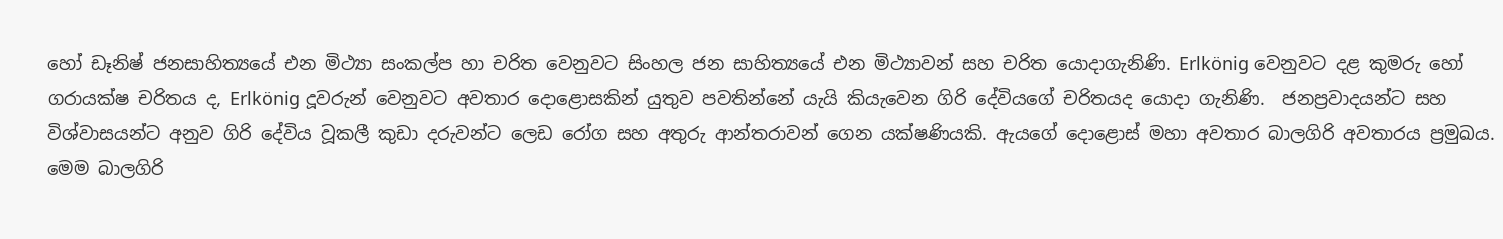හෝ ඩෑනිෂ් ජනසාහිත්‍යයේ එන මිථ්‍යා සංකල්ප හා චරිත වෙනුවට සිංහල ජන සාහිත්‍යයේ එන මිථ්‍යාවන් සහ චරිත යොදාගැනිණි. Erlkönig වෙනුවට දළ කුමරු හෝ ගරායක්ෂ චරිතය ද, Erlkönig දූවරුන් වෙනුවට අවතාර දොළොසකින් යුතුව පවතින්නේ යැයි කියැවෙන ගිරි දේවියගේ චරිතයද යොදා ගැනිණි.  ජනප්‍රවාදයන්ට සහ විශ්වාසයන්ට අනුව ගිරි දේවිය වූකලී කුඩා දරුවන්ට ලෙඩ රෝග සහ අතුරු ආන්තරාවන් ගෙන යක්ෂණියකි. ඇයගේ දොළොස් මහා අවතාර බාලගිරි අවතාරය ප්‍රමුඛය. මෙම බාලගිරි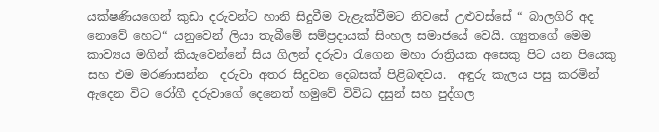යක්ෂණියගෙන් කුඩා දරුවන්ට හානි සිදුවීම වැළැක්වීමට නිවසේ උළුවස්සේ “ බාලගිරි අද නොවේ හෙට“ යනුවෙන් ලියා තැබීමේ සම්ප්‍රදායක් සිංහල සමාජයේ වෙයි. ග්‍යුතගේ මෙම කාව්‍යය මගින් කියැවෙන්නේ සිය ගිලන් දරුවා රැගෙන මහා රාත්‍රියක අසෙකු පිට යන පියෙකු සහ එම මරණාසන්න  දරුවා අතර සිදුවන දෙබසක් පිළිබඳවය.  අඳුරු කැලය පසු කරමින් ඇදෙන විට රෝගී දරුවාගේ දෙනෙත් හමුවේ විවිධ දසුන් සහ පුද්ගල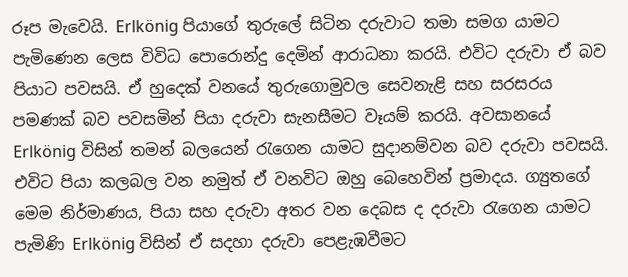රූප මැවෙයි. Erlkönig පියාගේ තුරුලේ සිටින දරුවාට තමා සමග යාමට පැමිණෙන ලෙස විවිධ පොරොන්දු දෙමින් ආරාධනා කරයි. එවිට දරුවා ඒ බව පියාට පවසයි. ඒ හුදෙක් වනයේ තුරුගොමුවල සෙවනැළි සහ සරසරය පමණක් බව පවසමින් පියා දරුවා සැනසීමට වෑයම් කරයි. අවසානයේ Erlkönig විසින් තමන් බලයෙන් රැගෙන යාමට සුදානම්වන බව දරුවා පවසයි. එවිට පියා කලබල වන නමුත් ඒ වනවිට ඔහු බෙහෙවින් ප්‍රමාදය. ග්‍යුතගේ මෙම නිර්මාණය, පියා සහ දරුවා අතර වන දෙබස ද දරුවා රැගෙන යාමට පැමිණි Erlkönig විසින් ඒ සදහා දරුවා පෙළැඹවීමට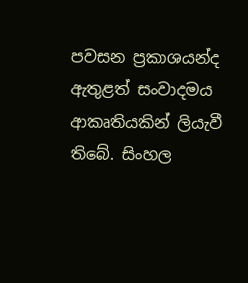පවසන ප්‍රකාශයන්ද ඇතුළත් සංවාදමය ආකෘතියකින් ලියැවී තිබේ. සිංහල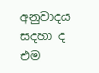අනුවාදය සදහා ද එම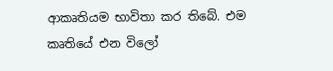ආකෘතියම භාවිතා කර තිබේ. එම කෘතියේ එන විලෝ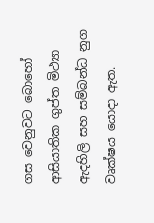ගස වෙනුවට බොහෝ ආසියාතික ගුප්ත මිථ්‍යා ඇදහිලි සහ සම්බන්ධ නුග වෘක්ෂය යොදා ඇත.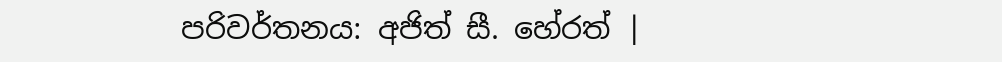පරිවර්තනය: අජිත් සී. හේරත් |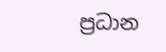ප්‍රධාන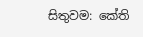සිතුවම: කේති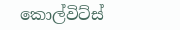කොල්විට්ස්